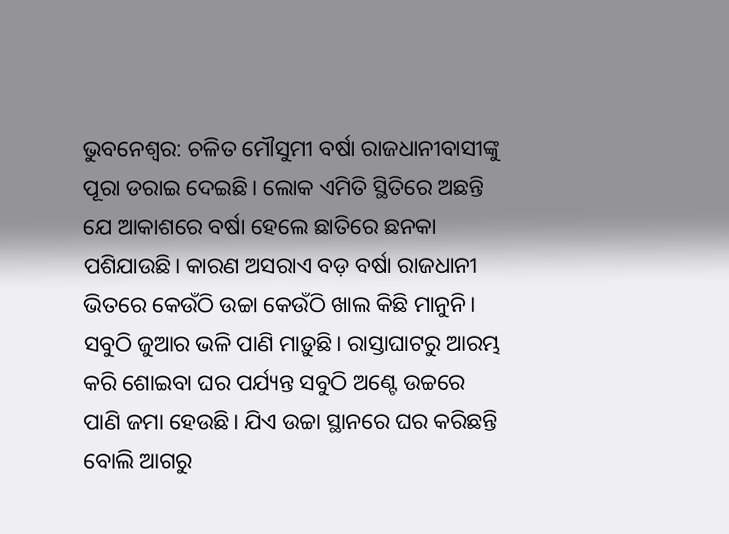ଭୁବନେଶ୍ୱର: ଚଳିତ ମୌସୁମୀ ବର୍ଷା ରାଜଧାନୀବାସୀଙ୍କୁ ପୂରା ଡରାଇ ଦେଇଛି। ଲୋକ ଏମିତି ସ୍ଥିତିରେ ଅଛନ୍ତି ଯେ ଆକାଶରେ ବର୍ଷା ହେଲେ ଛାତିରେ ଛନକା ପଶିଯାଉଛି। କାରଣ ଅସରାଏ ବଡ଼ ବର୍ଷା ରାଜଧାନୀ ଭିତରେ କେଉଁଠି ଉଚ୍ଚା କେଉଁଠି ଖାଲ କିଛି ମାନୁନି। ସବୁଠି ଜୁଆର ଭଳି ପାଣି ମାଡ଼ୁଛି। ରାସ୍ତାଘାଟରୁ ଆରମ୍ଭ କରି ଶୋଇବା ଘର ପର୍ଯ୍ୟନ୍ତ ସବୁଠି ଅଣ୍ଟେ ଉଚ୍ଚରେ ପାଣି ଜମା ହେଉଛି। ଯିଏ ଉଚ୍ଚା ସ୍ଥାନରେ ଘର କରିଛନ୍ତି ବୋଲି ଆଗରୁ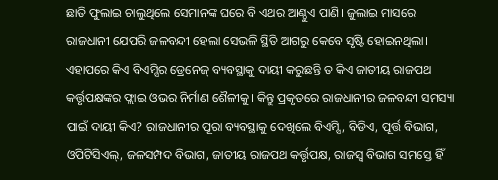ଛାତି ଫୁଲାଇ ଚାଲୁଥିଲେ ସେମାନଙ୍କ ଘରେ ବି ଏଥର ଆଣ୍ଠୁଏ ପାଣି। ଜୁଲାଇ ମାସରେ ରାଜଧାନୀ ଯେପରି ଜଳବନ୍ଦୀ ହେଲା ସେଭଳି ସ୍ଥିତି ଆଗରୁ କେବେ ସୃଷ୍ଟି ହୋଇନଥିଲା। ଏହାପରେ କିଏ ବିଏମ୍ସିର ଡ୍ରେନେଜ୍ ବ୍ୟବସ୍ଥାକୁ ଦାୟୀ କରୁଛନ୍ତି ତ କିଏ ଜାତୀୟ ରାଜପଥ କର୍ତ୍ତୃପକ୍ଷଙ୍କର ଫ୍ଲାଇ ଓଭର ନିର୍ମାଣ ଶୈଳୀକୁ। କିନ୍ତୁ ପ୍ରକୃତରେ ରାଜଧାନୀର ଜଳବନ୍ଦୀ ସମସ୍ୟା ପାଇଁ ଦାୟୀ କିଏ? ରାଜଧାନୀର ପୂରା ବ୍ୟବସ୍ଥାକୁ ଦେଖିଲେ ବିଏମ୍ସି, ବିଡିଏ, ପୂର୍ତ୍ତ ବିଭାଗ, ଓପିଟିସିଏଲ୍, ଜଳସମ୍ପଦ ବିଭାଗ, ଜାତୀୟ ରାଜପଥ କର୍ତ୍ତୃପକ୍ଷ, ରାଜସ୍ୱ ବିଭାଗ ସମସ୍ତେ ହିଁ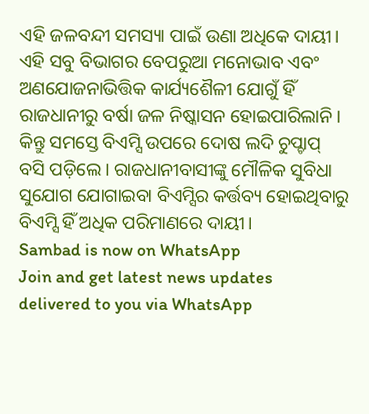ଏହି ଜଳବନ୍ଦୀ ସମସ୍ୟା ପାଇଁ ଉଣା ଅଧିକେ ଦାୟୀ। ଏହି ସବୁ ବିଭାଗର ବେପରୁଆ ମନୋଭାବ ଏବଂ ଅଣଯୋଜନାଭିତ୍ତିକ କାର୍ଯ୍ୟଶୈଳୀ ଯୋଗୁଁ ହିଁ ରାଜଧାନୀରୁ ବର୍ଷା ଜଳ ନିଷ୍କାସନ ହୋଇପାରିଲାନି। କିନ୍ତୁ ସମସ୍ତେ ବିଏମ୍ସି ଉପରେ ଦୋଷ ଲଦି ଚୁପ୍ଚାପ୍ ବସି ପଡ଼ିଲେ। ରାଜଧାନୀବାସୀଙ୍କୁ ମୌଳିକ ସୁବିଧା ସୁଯୋଗ ଯୋଗାଇବା ବିଏମ୍ସିର କର୍ତ୍ତବ୍ୟ ହୋଇଥିବାରୁ ବିଏମ୍ସି ହିଁ ଅଧିକ ପରିମାଣରେ ଦାୟୀ।
Sambad is now on WhatsApp
Join and get latest news updates delivered to you via WhatsApp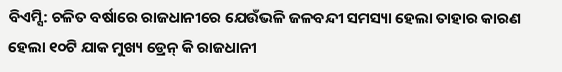ବିଏମ୍ସି: ଚଳିତ ବର୍ଷାରେ ରାଜଧାନୀରେ ଯେଉଁଭଳି ଜଳବନ୍ଦୀ ସମସ୍ୟା ହେଲା ତାହାର କାରଣ ହେଲା ୧୦ଟି ଯାକ ମୁଖ୍ୟ ଡ୍ରେନ୍ କି ରାଜଧାନୀ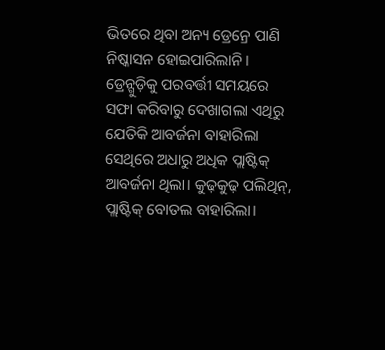ଭିତରେ ଥିବା ଅନ୍ୟ ଡ୍ରେନ୍ରେ ପାଣି ନିଷ୍କାସନ ହୋଇପାରିଲାନି। ଡ୍ରେନ୍ଗୁଡ଼ିକୁ ପରବର୍ତ୍ତୀ ସମୟରେ ସଫା କରିବାରୁ ଦେଖାଗଲା ଏଥିରୁ ଯେତିକି ଆବର୍ଜନା ବାହାରିଲା ସେଥିରେ ଅଧାରୁ ଅଧିକ ପ୍ଲାଷ୍ଟିକ୍ ଆବର୍ଜନା ଥିଲା। କୁଢ଼କୁଢ଼ ପଲିଥିନ୍, ପ୍ଲାଷ୍ଟିକ୍ ବୋତଲ ବାହାରିଲା।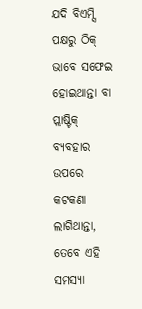ଯଦି ବିଏମ୍ସି ପକ୍ଷରୁ ଠିକ୍ ଭାବେ ସଫେଇ ହୋଇଥାନ୍ତା ବା ପ୍ଲାଷ୍ଟିକ୍ ବ୍ୟବହାର ଉପରେ କଟକଣା ଲାଗିଥାନ୍ତା, ତେବେ ଏହି ସମସ୍ୟା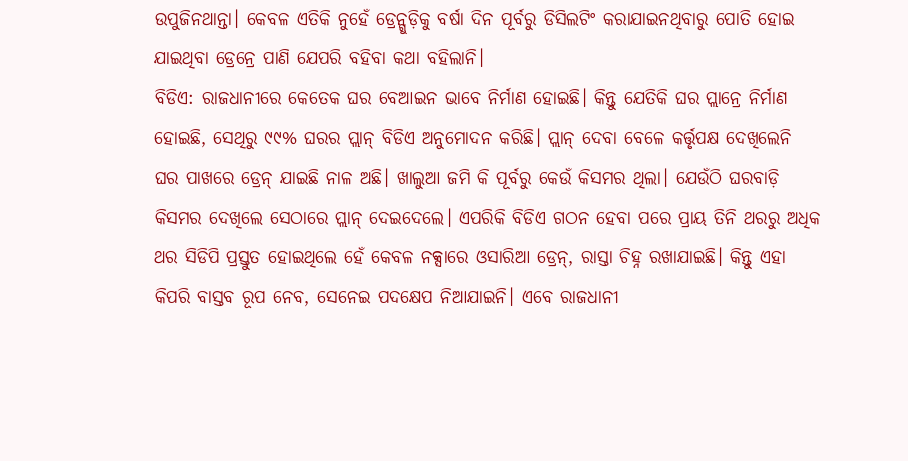ଉପୁଜିନଥାନ୍ତା। କେବଳ ଏତିକି ନୁହେଁ ଡ୍ରେନ୍ଗୁଡ଼ିକୁ ବର୍ଷା ଦିନ ପୂର୍ବରୁ ଡିସିଲଟିଂ କରାଯାଇନଥିବାରୁ ପୋତି ହୋଇ ଯାଇଥିବା ଡ୍ରେନ୍ରେ ପାଣି ଯେପରି ବହିବା କଥା ବହିଲାନି।
ବିଡିଏ: ରାଜଧାନୀରେ କେତେକ ଘର ବେଆଇନ ଭାବେ ନିର୍ମାଣ ହୋଇଛି। କିନ୍ତୁ ଯେତିକି ଘର ପ୍ଲାନ୍ରେ ନିର୍ମାଣ ହୋଇଛି, ସେଥିରୁ ୯୯% ଘରର ପ୍ଲାନ୍ ବିଡିଏ ଅନୁମୋଦନ କରିଛି। ପ୍ଲାନ୍ ଦେବା ବେଳେ କର୍ତ୍ତୃପକ୍ଷ ଦେଖିଲେନି ଘର ପାଖରେ ଡ୍ରେନ୍ ଯାଇଛି ନାଳ ଅଛି। ଖାଲୁଆ ଜମି କି ପୂର୍ବରୁ କେଉଁ କିସମର ଥିଲା। ଯେଉଁଠି ଘରବାଡ଼ି କିସମର ଦେଖିଲେ ସେଠାରେ ପ୍ଲାନ୍ ଦେଇଦେଲେ। ଏପରିକି ବିଡିଏ ଗଠନ ହେବା ପରେ ପ୍ରାୟ ତିନି ଥରରୁ ଅଧିକ ଥର ସିଡିପି ପ୍ରସ୍ତୁତ ହୋଇଥିଲେ ହେଁ କେବଳ ନକ୍ସାରେ ଓସାରିଆ ଡ୍ରେନ୍, ରାସ୍ତା ଚିହ୍ନ ରଖାଯାଇଛି। କିନ୍ତୁ ଏହା କିପରି ବାସ୍ତବ ରୂପ ନେବ, ସେନେଇ ପଦକ୍ଷେପ ନିଆଯାଇନି। ଏବେ ରାଜଧାନୀ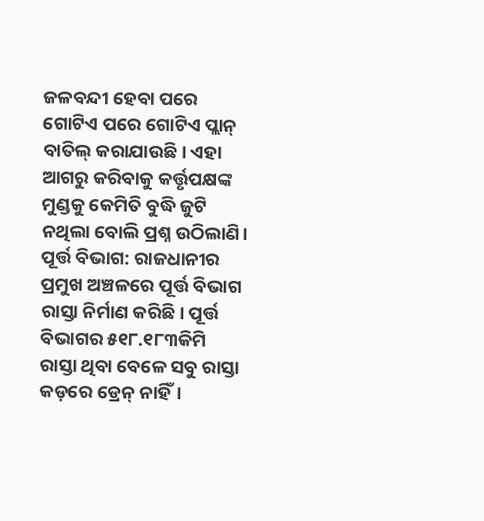ଜଳବନ୍ଦୀ ହେବା ପରେ ଗୋଟିଏ ପରେ ଗୋଟିଏ ପ୍ଲାନ୍ ବାତିଲ୍ କରାଯାଉଛି। ଏହା ଆଗରୁ କରିବାକୁ କର୍ତ୍ତୃପକ୍ଷଙ୍କ ମୁଣ୍ଡକୁ କେମିତି ବୁଦ୍ଧି ଜୁଟି ନଥିଲା ବୋଲି ପ୍ରଶ୍ନ ଉଠିଲାଣି।
ପୂର୍ତ୍ତ ବିଭାଗ: ରାଜଧାନୀର ପ୍ରମୁଖ ଅଞ୍ଚଳରେ ପୂର୍ତ୍ତ ବିଭାଗ ରାସ୍ତା ନିର୍ମାଣ କରିଛି। ପୂର୍ତ୍ତ ବିଭାଗର ୫୧୮.୧୮୩କିମି ରାସ୍ତା ଥିବା ବେଳେ ସବୁ ରାସ୍ତା କଡ଼ରେ ଡ୍ରେନ୍ ନାହିଁ।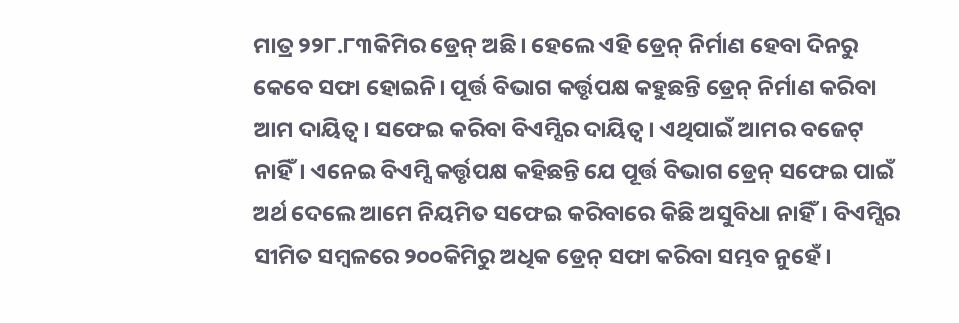ମାତ୍ର ୨୨୮.୮୩କିମିର ଡ୍ରେନ୍ ଅଛି। ହେଲେ ଏହି ଡ୍ରେନ୍ ନିର୍ମାଣ ହେବା ଦିନରୁ କେବେ ସଫା ହୋଇନି। ପୂର୍ତ୍ତ ବିଭାଗ କର୍ତ୍ତୃପକ୍ଷ କହୁଛନ୍ତି ଡ୍ରେନ୍ ନିର୍ମାଣ କରିବା ଆମ ଦାୟିତ୍ୱ। ସଫେଇ କରିବା ବିଏମ୍ସିର ଦାୟିତ୍ୱ। ଏଥିପାଇଁ ଆମର ବଜେଟ୍ ନାହିଁ। ଏନେଇ ବିଏମ୍ସି କର୍ତ୍ତୃପକ୍ଷ କହିଛନ୍ତି ଯେ ପୂର୍ତ୍ତ ବିଭାଗ ଡ୍ରେନ୍ ସଫେଇ ପାଇଁ ଅର୍ଥ ଦେଲେ ଆମେ ନିୟମିତ ସଫେଇ କରିବାରେ କିଛି ଅସୁବିଧା ନାହିଁ। ବିଏମ୍ସିର ସୀମିତ ସମ୍ବଳରେ ୨୦୦କିମିରୁ ଅଧିକ ଡ୍ରେନ୍ ସଫା କରିବା ସମ୍ଭବ ନୁହେଁ।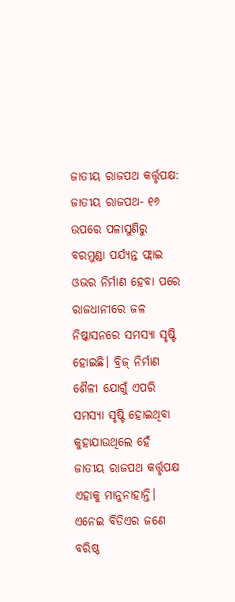ଜାତୀୟ ରାଜପଥ କର୍ତ୍ତୃପକ୍ଷ: ଜାତୀୟ ରାଜପଥ- ୧୬ ଉପରେ ପଳାସୁଣିରୁ ବରମୁଣ୍ଡା ପର୍ଯ୍ୟନ୍ତ ଫ୍ଲାଇ ଓଭର ନିର୍ମାଣ ହେବା ପରେ ରାଜଧାନୀରେ ଜଳ ନିଷ୍କାସନରେ ସମସ୍ୟା ସୃଷ୍ଟି ହୋଇଛି। ବ୍ରିଜ୍ ନିର୍ମାଣ ଶୈଳୀ ଯୋଗୁଁ ଏପରି ସମସ୍ୟା ସୃଷ୍ଟି ହୋଇଥିବା କୁହାଯାଉଥିଲେ ହେଁ ଜାତୀୟ ରାଜପଥ କର୍ତ୍ତୃପକ୍ଷ ଏହାକୁ ମାନୁନାହାନ୍ତି। ଏନେଇ ବିଡିଏର ଜଣେ ବରିଷ୍ଠ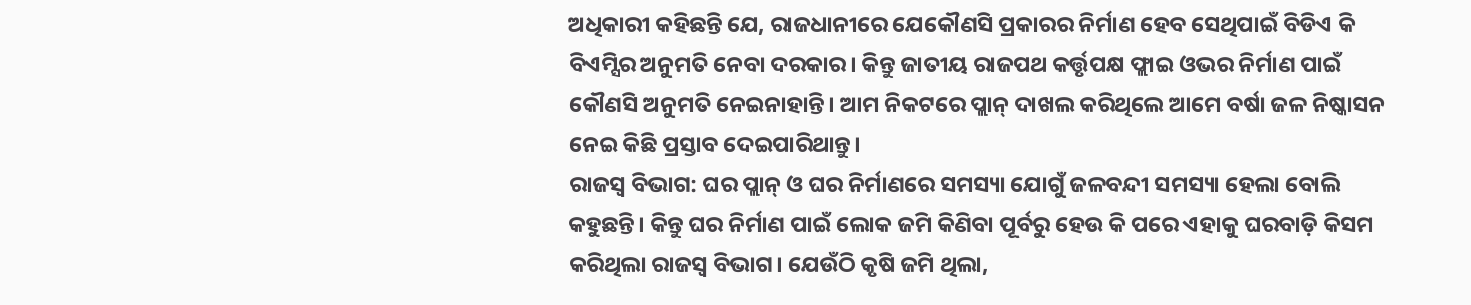ଅଧିକାରୀ କହିଛନ୍ତି ଯେ, ରାଜଧାନୀରେ ଯେକୌଣସି ପ୍ରକାରର ନିର୍ମାଣ ହେବ ସେଥିପାଇଁ ବିଡିଏ କି ବିଏମ୍ସିର ଅନୁମତି ନେବା ଦରକାର। କିନ୍ତୁ ଜାତୀୟ ରାଜପଥ କର୍ତ୍ତୃପକ୍ଷ ଫ୍ଲାଇ ଓଭର ନିର୍ମାଣ ପାଇଁ କୌଣସି ଅନୁମତି ନେଇନାହାନ୍ତି। ଆମ ନିକଟରେ ପ୍ଲାନ୍ ଦାଖଲ କରିଥିଲେ ଆମେ ବର୍ଷା ଜଳ ନିଷ୍କାସନ ନେଇ କିଛି ପ୍ରସ୍ତାବ ଦେଇପାରିଥାନ୍ତୁ।
ରାଜସ୍ୱ ବିଭାଗ: ଘର ପ୍ଲାନ୍ ଓ ଘର ନିର୍ମାଣରେ ସମସ୍ୟା ଯୋଗୁଁ ଜଳବନ୍ଦୀ ସମସ୍ୟା ହେଲା ବୋଲି କହୁଛନ୍ତି। କିନ୍ତୁ ଘର ନିର୍ମାଣ ପାଇଁ ଲୋକ ଜମି କିଣିବା ପୂର୍ବରୁ ହେଉ କି ପରେ ଏହାକୁ ଘରବାଡ଼ି କିସମ କରିଥିଲା ରାଜସ୍ୱ ବିଭାଗ। ଯେଉଁଠି କୃଷି ଜମି ଥିଲା,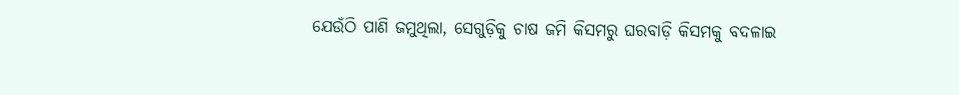ଯେଉଁଠି ପାଣି ଜମୁଥିଲା, ସେଗୁଡ଼ିକୁ ଚାଷ ଜମି କିସମରୁ ଘରବାଡ଼ି କିସମକୁ ବଦଳାଇ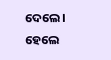ଦେଲେ। ହେଲେ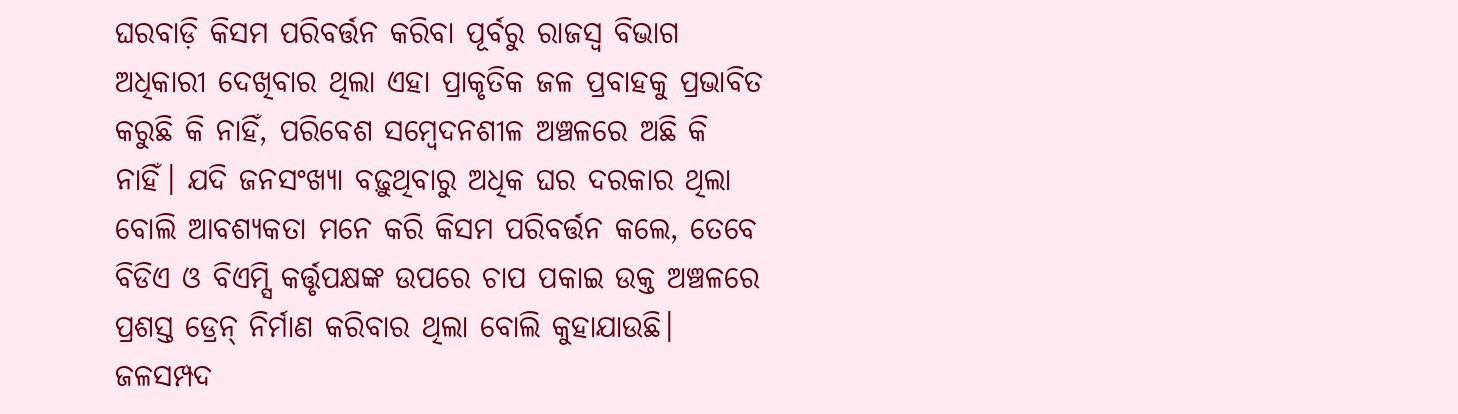ଘରବାଡ଼ି କିସମ ପରିବର୍ତ୍ତନ କରିବା ପୂର୍ବରୁ ରାଜସ୍ୱ ବିଭାଗ ଅଧିକାରୀ ଦେଖିବାର ଥିଲା ଏହା ପ୍ରାକୃତିକ ଜଳ ପ୍ରବାହକୁ ପ୍ରଭାବିତ କରୁଛି କି ନାହିଁ, ପରିବେଶ ସମ୍ବେଦନଶୀଳ ଅଞ୍ଚଳରେ ଅଛି କି ନାହିଁ। ଯଦି ଜନସଂଖ୍ୟା ବଢ଼ୁଥିବାରୁ ଅଧିକ ଘର ଦରକାର ଥିଲା ବୋଲି ଆବଶ୍ୟକତା ମନେ କରି କିସମ ପରିବର୍ତ୍ତନ କଲେ, ତେବେ ବିଡିଏ ଓ ବିଏମ୍ସି କର୍ତ୍ତୃପକ୍ଷଙ୍କ ଉପରେ ଚାପ ପକାଇ ଉକ୍ତ ଅଞ୍ଚଳରେ ପ୍ରଶସ୍ତ ଡ୍ରେନ୍ ନିର୍ମାଣ କରିବାର ଥିଲା ବୋଲି କୁହାଯାଉଛି।
ଜଳସମ୍ପଦ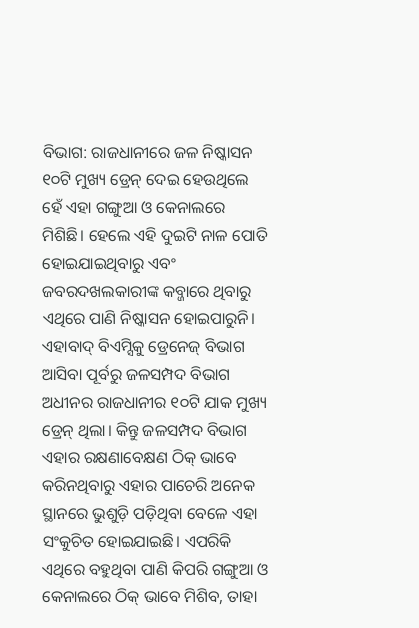ବିଭାଗ: ରାଜଧାନୀରେ ଜଳ ନିଷ୍କାସନ ୧୦ଟି ମୁଖ୍ୟ ଡ୍ରେନ୍ ଦେଇ ହେଉଥିଲେ ହେଁ ଏହା ଗଙ୍ଗୁଆ ଓ କେନାଲରେ ମିଶିଛି। ହେଲେ ଏହି ଦୁଇଟି ନାଳ ପୋତି ହୋଇଯାଇଥିବାରୁ ଏବଂ ଜବରଦଖଲକାରୀଙ୍କ କବ୍ଜାରେ ଥିବାରୁ ଏଥିରେ ପାଣି ନିଷ୍କାସନ ହୋଇପାରୁନି। ଏହାବାଦ୍ ବିଏମ୍ସିକୁ ଡ୍ରେନେଜ୍ ବିଭାଗ ଆସିବା ପୂର୍ବରୁ ଜଳସମ୍ପଦ ବିଭାଗ ଅଧୀନର ରାଜଧାନୀର ୧୦ଟି ଯାକ ମୁଖ୍ୟ ଡ୍ରେନ୍ ଥିଲା। କିନ୍ତୁ ଜଳସମ୍ପଦ ବିଭାଗ ଏହାର ରକ୍ଷଣାବେକ୍ଷଣ ଠିକ୍ ଭାବେ କରିନଥିବାରୁ ଏହାର ପାଚେରି ଅନେକ ସ୍ଥାନରେ ଭୁଶୁଡ଼ି ପଡ଼ିଥିବା ବେଳେ ଏହା ସଂକୁଚିତ ହୋଇଯାଇଛି। ଏପରିକି ଏଥିରେ ବହୁଥିବା ପାଣି କିପରି ଗଙ୍ଗୁଆ ଓ କେନାଲରେ ଠିକ୍ ଭାବେ ମିଶିବ, ତାହା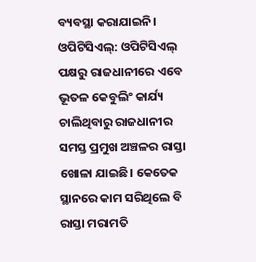ବ୍ୟବସ୍ଥା କରାଯାଇନି।
ଓପିଟିସିଏଲ୍: ଓପିଟିସିଏଲ୍ ପକ୍ଷରୁ ରାଜଧାନୀରେ ଏବେ ଭୂତଳ କେବୁଲିଂ କାର୍ଯ୍ୟ ଚାଲିଥିବାରୁ ରାଜଧାନୀର ସମସ୍ତ ପ୍ରମୁଖ ଅଞ୍ଚଳର ରାସ୍ତା ଖୋଳା ଯାଇଛି। କେତେକ ସ୍ଥାନରେ କାମ ସରିଥିଲେ ବି ରାସ୍ତା ମରାମତି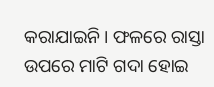କରାଯାଇନି। ଫଳରେ ରାସ୍ତା ଉପରେ ମାଟି ଗଦା ହୋଇ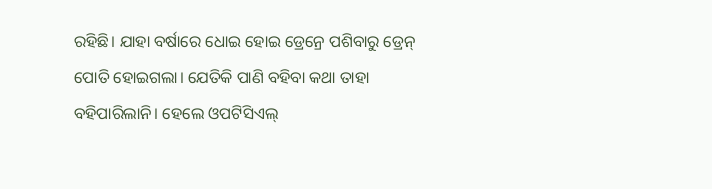ରହିଛି। ଯାହା ବର୍ଷାରେ ଧୋଇ ହୋଇ ଡ୍ରେନ୍ରେ ପଶିବାରୁ ଡ୍ରେନ୍ ପୋତି ହୋଇଗଲା। ଯେତିକି ପାଣି ବହିବା କଥା ତାହା ବହିପାରିଲାନି। ହେଲେ ଓପଟିସିଏଲ୍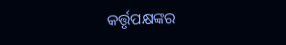କର୍ତ୍ତୃପକ୍ଷଙ୍କର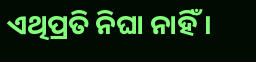ଏଥିପ୍ରତି ନିଘା ନାହିଁ।